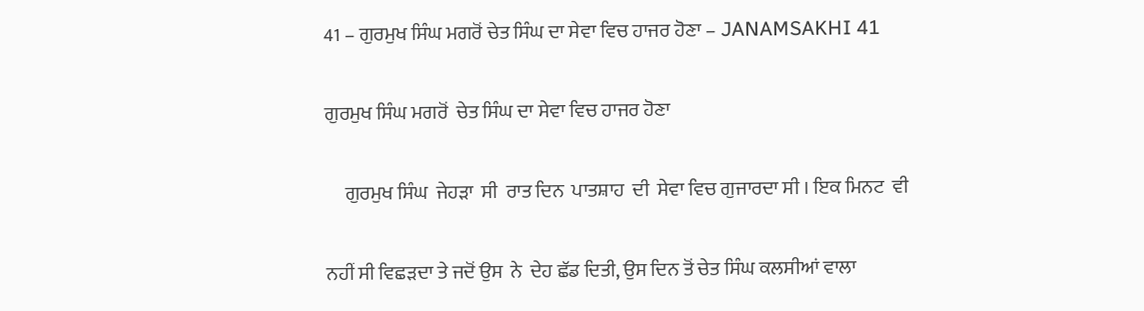41 – ਗੁਰਮੁਖ ਸਿੰਘ ਮਗਰੋਂ ਚੇਤ ਸਿੰਘ ਦਾ ਸੇਵਾ ਵਿਚ ਹਾਜਰ ਹੋਣਾ – JANAMSAKHI 41

ਗੁਰਮੁਖ ਸਿੰਘ ਮਗਰੋਂ  ਚੇਤ ਸਿੰਘ ਦਾ ਸੇਵਾ ਵਿਚ ਹਾਜਰ ਹੋਣਾ

     ਗੁਰਮੁਖ ਸਿੰਘ  ਜੇਹੜਾ  ਸੀ  ਰਾਤ ਦਿਨ  ਪਾਤਸ਼ਾਹ  ਦੀ  ਸੇਵਾ ਵਿਚ ਗੁਜਾਰਦਾ ਸੀ । ਇਕ ਮਿਨਟ  ਵੀ

ਨਹੀਂ ਸੀ ਵਿਛੜਦਾ ਤੇ ਜਦੋਂ ਉਸ  ਨੇ  ਦੇਹ ਛੱਡ ਦਿਤੀ, ਉਸ ਦਿਨ ਤੋਂ ਚੇਤ ਸਿੰਘ ਕਲਸੀਆਂ ਵਾਲਾ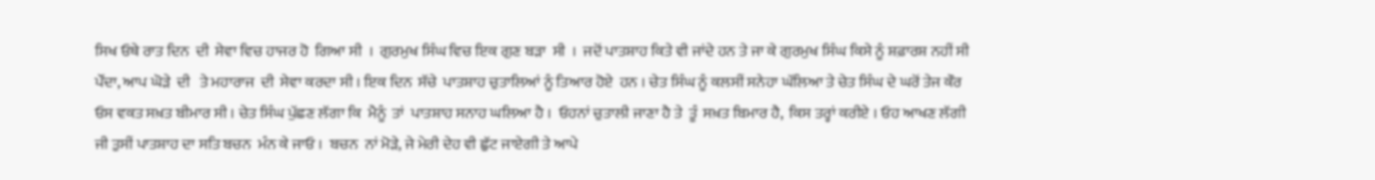ਸਿਖ ਓਥੇ ਰਾਤ ਦਿਨ  ਦੀ  ਸੇਵਾ ਵਿਚ ਹਾਜਰ ਹੋ  ਗਿਆ ਸੀ  ।  ਗੁਰਮੁਖ ਸਿੰਘ ਵਿਚ ਇਕ ਗੁਣ ਬੜਾ  ਸੀ  ।  ਜਦੋਂ ਪਾਤਸ਼ਾਹ ਕਿਤੇ ਵੀ ਜਾਂਦੇ ਹਨ ਤੇ ਜਾ ਕੇ ਗੁਰਮੁਖ ਸਿੰਘ ਕਿਸੇ ਨੂੰ ਸ਼ਫ਼ਾਰਸ਼ ਨਹੀਂ ਸੀ ਪੌਂਦਾ, ਆਪ ਘੋੜੇ  ਦੀ   ਤੇ ਮਹਾਰਾਜ  ਦੀ  ਸੇਵਾ ਕਰਦਾ ਸੀ । ਇਕ ਦਿਨ  ਸੱਚੇ  ਪਾਤਸ਼ਾਹ ਚੁਤਾਲਿਆਂ ਨੂੰ ਤਿਆਰ ਹੋਏ  ਹਨ । ਚੇਤ ਸਿੰਘ ਨੂੰ ਕਲਸੀਂ ਸਨੇਹਾ ਘੱਲਿਆ ਤੇ ਚੇਤ ਸਿੰਘ ਦੇ ਘਰੋਂ ਤੇਜ ਕੌਰ  ਓਸ ਵਕਤ ਸਖ਼ਤ ਬੀਮਾਰ ਸੀ । ਚੇਤ ਸਿੰਘ ਪੁੱਛਣ ਲੱਗਾ ਕਿ  ਮੈਨੂੰ  ਤਾਂ  ਪਾਤਸ਼ਾਹ ਸਨਾਹ ਘਲਿਆ ਹੈ ।  ਓਹਨਾਂ ਚੁਤਾਲੀ ਜਾਣਾ ਹੈ ਤੇ  ਤੂੰ  ਸਖ਼ਤ ਬਿਮਾਰ ਹੈ,  ਕਿਸ ਤਰ੍ਹਾਂ ਕਰੀਏ । ਓਹ ਆਖਣ ਲੱਗੀ ਜੀ ਤੁਸੀਂ ਪਾਤਸ਼ਾਹ ਦਾ ਸਤਿ ਬਚਨ  ਮੰਨ ਕੇ ਜਾਓ ।  ਬਚਨ  ਨਾਂ ਮੋੜੇ, ਜੇ ਮੇਰੀ ਦੇਹ ਵੀ ਛੁੱਟ ਜਾਏਗੀ ਤੇ ਆਪੇ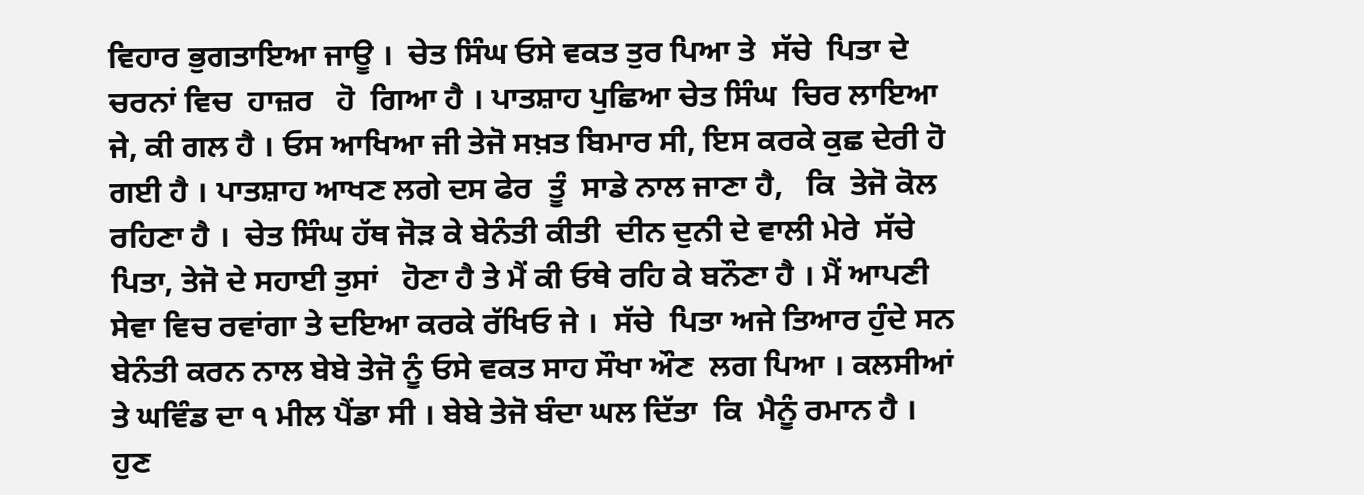ਵਿਹਾਰ ਭੁਗਤਾਇਆ ਜਾਊ ।  ਚੇਤ ਸਿੰਘ ਓਸੇ ਵਕਤ ਤੁਰ ਪਿਆ ਤੇ  ਸੱਚੇ  ਪਿਤਾ ਦੇ ਚਰਨਾਂ ਵਿਚ  ਹਾਜ਼ਰ   ਹੋ  ਗਿਆ ਹੈ । ਪਾਤਸ਼ਾਹ ਪੁਛਿਆ ਚੇਤ ਸਿੰਘ  ਚਿਰ ਲਾਇਆ ਜੇ, ਕੀ ਗਲ ਹੈ । ਓਸ ਆਖਿਆ ਜੀ ਤੇਜੋ ਸਖ਼ਤ ਬਿਮਾਰ ਸੀ, ਇਸ ਕਰਕੇ ਕੁਛ ਦੇਰੀ ਹੋ  ਗਈ ਹੈ । ਪਾਤਸ਼ਾਹ ਆਖਣ ਲਗੇ ਦਸ ਫੇਰ  ਤੂੰ  ਸਾਡੇ ਨਾਲ ਜਾਣਾ ਹੈ,   ਕਿ  ਤੇਜੋ ਕੋਲ ਰਹਿਣਾ ਹੈ ।  ਚੇਤ ਸਿੰਘ ਹੱਥ ਜੋੜ ਕੇ ਬੇਨੰਤੀ ਕੀਤੀ  ਦੀਨ ਦੁਨੀ ਦੇ ਵਾਲੀ ਮੇਰੇ  ਸੱਚੇ  ਪਿਤਾ, ਤੇਜੋ ਦੇ ਸਹਾਈ ਤੁਸਾਂ   ਹੋਣਾ ਹੈ ਤੇ ਮੈਂ ਕੀ ਓਥੇ ਰਹਿ ਕੇ ਬਨੌਣਾ ਹੈ । ਮੈਂ ਆਪਣੀ ਸੇਵਾ ਵਿਚ ਰਵਾਂਗਾ ਤੇ ਦਇਆ ਕਰਕੇ ਰੱਖਿਓ ਜੇ ।  ਸੱਚੇ  ਪਿਤਾ ਅਜੇ ਤਿਆਰ ਹੁੰਦੇ ਸਨ ਬੇਨੰਤੀ ਕਰਨ ਨਾਲ ਬੇਬੇ ਤੇਜੋ ਨੂੰ ਓਸੇ ਵਕਤ ਸਾਹ ਸੌਖਾ ਔਣ  ਲਗ ਪਿਆ । ਕਲਸੀਆਂ ਤੇ ਘਵਿੰਡ ਦਾ ੧ ਮੀਲ ਪੈਂਡਾ ਸੀ । ਬੇਬੇ ਤੇਜੋ ਬੰਦਾ ਘਲ ਦਿੱਤਾ  ਕਿ  ਮੈਨੂੰ ਰਮਾਨ ਹੈ ।  ਹੁਣ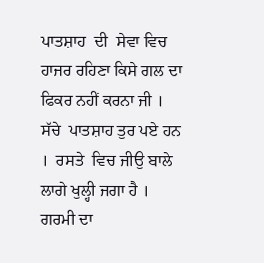ਪਾਤਸ਼ਾਹ  ਦੀ  ਸੇਵਾ ਵਿਚ ਹਾਜਰ ਰਹਿਣਾ ਕਿਸੇ ਗਲ ਦਾ ਫਿਕਰ ਨਹੀਂ ਕਰਨਾ ਜੀ ।  ਸੱਚੇ  ਪਾਤਸ਼ਾਹ ਤੁਰ ਪਏ ਹਨ ।  ਰਸਤੇ  ਵਿਚ ਜੀਉ ਬਾਲੇ ਲਾਗੇ ਖੁਲ੍ਹੀ ਜਗਾ ਹੈ । ਗਰਮੀ ਦਾ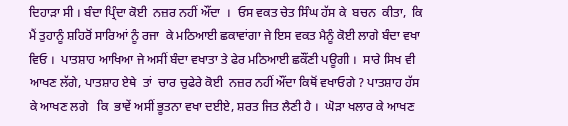ਦਿਹਾੜਾ ਸੀ । ਬੰਦਾ ਪ੍ਰਿੰਦਾ ਕੋਈ  ਨਜ਼ਰ ਨਹੀਂ ਔਂਦਾ  ।  ਓਸ ਵਕਤ ਚੇਤ ਸਿੰਘ ਹੱਸ ਕੇ  ਬਚਨ  ਕੀਤਾ,  ਕਿ  ਮੈਂ ਤੁਹਾਨੂੰ ਸ਼ਹਿਰੋਂ ਸਾਰਿਆਂ ਨੂੰ ਰਜਾ  ਕੇ ਮਠਿਆਈ ਛਕਾਵਾਂਗਾ ਜੇ ਇਸ ਵਕਤ ਮੈਨੂੰ ਕੋਈ ਲਾਗੇ ਬੰਦਾ ਵਖਾ ਵਿਓ ।  ਪਾਤਸ਼ਾਹ ਆਖਿਆ ਜੇ ਅਸੀਂ ਬੰਦਾ ਵਖਾਤਾ ਤੇ ਫੇਰ ਮਠਿਆਈ ਛਕੌਂਣੀ ਪਊਗੀ ।  ਸਾਰੇ ਸਿਖ ਵੀ ਆਖਣ ਲੱਗੇ, ਪਾਤਸ਼ਾਹ ਏਥੇ  ਤਾਂ  ਚਾਰ ਚੁਫੇਰੇ ਕੋਈ  ਨਜ਼ਰ ਨਹੀਂ ਔਂਦਾ ਕਿਥੋਂ ਵਖਾਓਗੇ ? ਪਾਤਸ਼ਾਹ ਹੱਸ ਕੇ ਆਖਣ ਲਗੇ   ਕਿ  ਭਾਵੇਂ ਅਸੀਂ ਭੂਤਨਾ ਵਖਾ ਦਈਏ, ਸ਼ਰਤ ਜਿਤ ਲੈਣੀ ਹੈ ।  ਘੋੜਾ ਖਲਾਰ ਕੇ ਆਖਣ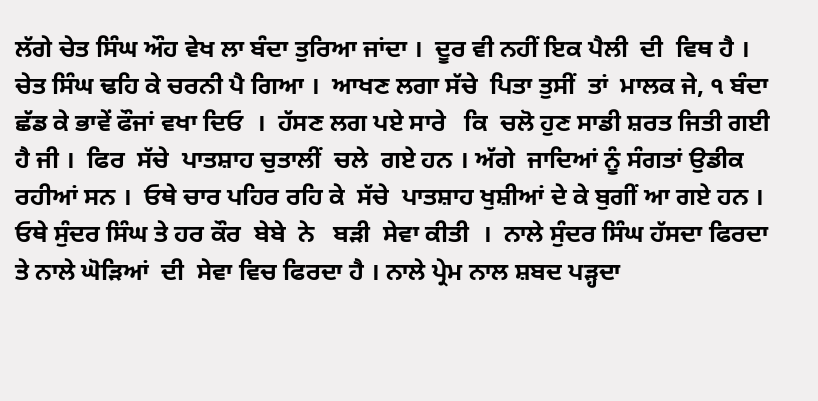ਲੱਗੇ ਚੇਤ ਸਿੰਘ ਔਹ ਵੇਖ ਲਾ ਬੰਦਾ ਤੁਰਿਆ ਜਾਂਦਾ ।  ਦੂਰ ਵੀ ਨਹੀਂ ਇਕ ਪੈਲੀ  ਦੀ  ਵਿਥ ਹੈ । ਚੇਤ ਸਿੰਘ ਢਹਿ ਕੇ ਚਰਨੀ ਪੈ ਗਿਆ ।  ਆਖਣ ਲਗਾ ਸੱਚੇ  ਪਿਤਾ ਤੁਸੀਂ  ਤਾਂ  ਮਾਲਕ ਜੇ, ੧ ਬੰਦਾ ਛੱਡ ਕੇ ਭਾਵੇਂ ਫੌਜਾਂ ਵਖਾ ਦਿਓ  ।  ਹੱਸਣ ਲਗ ਪਏ ਸਾਰੇ   ਕਿ  ਚਲੋ ਹੁਣ ਸਾਡੀ ਸ਼ਰਤ ਜਿਤੀ ਗਈ ਹੈ ਜੀ ।  ਫਿਰ  ਸੱਚੇ  ਪਾਤਸ਼ਾਹ ਚੁਤਾਲੀਂ  ਚਲੇ  ਗਏ ਹਨ । ਅੱਗੇ  ਜਾਦਿਆਂ ਨੂੰ ਸੰਗਤਾਂ ਉਡੀਕ ਰਹੀਆਂ ਸਨ ।  ਓਥੇ ਚਾਰ ਪਹਿਰ ਰਹਿ ਕੇ  ਸੱਚੇ  ਪਾਤਸ਼ਾਹ ਖੁਸ਼ੀਆਂ ਦੇ ਕੇ ਬੁਗੀਂ ਆ ਗਏ ਹਨ ।  ਓਥੇ ਸੁੰਦਰ ਸਿੰਘ ਤੇ ਹਰ ਕੌਰ  ਬੇਬੇ  ਨੇ   ਬੜੀ  ਸੇਵਾ ਕੀਤੀ  ।  ਨਾਲੇ ਸੁੰਦਰ ਸਿੰਘ ਹੱਸਦਾ ਫਿਰਦਾ ਤੇ ਨਾਲੇ ਘੋੜਿਆਂ  ਦੀ  ਸੇਵਾ ਵਿਚ ਫਿਰਦਾ ਹੈ । ਨਾਲੇ ਪ੍ਰੇਮ ਨਾਲ ਸ਼ਬਦ ਪੜ੍ਹਦਾ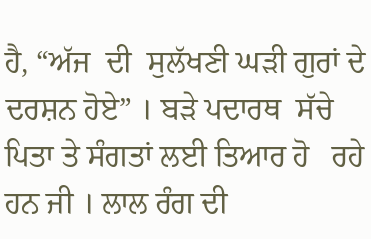ਹੈ, “ਅੱਜ  ਦੀ  ਸੁਲੱਖਣੀ ਘੜੀ ਗੁਰਾਂ ਦੇ ਦਰਸ਼ਨ ਹੋਏ” । ਬੜੇ ਪਦਾਰਥ  ਸੱਚੇ  ਪਿਤਾ ਤੇ ਸੰਗਤਾਂ ਲਈ ਤਿਆਰ ਹੋ   ਰਹੇ  ਹਨ ਜੀ । ਲਾਲ ਰੰਗ ਦੀ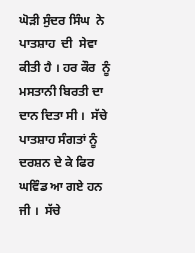ਘੋੜੀ ਸੁੰਦਰ ਸਿੰਘ  ਨੇ  ਪਾਤਸ਼ਾਹ  ਦੀ  ਸੇਵਾ ਕੀਤੀ ਹੈ । ਹਰ ਕੌਰ  ਨੂੰ ਮਸਤਾਨੀ ਬਿਰਤੀ ਦਾ ਦਾਨ ਦਿਤਾ ਸੀ ।  ਸੱਚੇ  ਪਾਤਸ਼ਾਹ ਸੰਗਤਾਂ ਨੂੰ ਦਰਸ਼ਨ ਦੇ ਕੇ ਫਿਰ ਘਵਿੰਡ ਆ ਗਏ ਹਨ ਜੀ ।  ਸੱਚੇ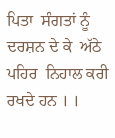ਪਿਤਾ  ਸੰਗਤਾਂ ਨੂੰ ਦਰਸ਼ਨ ਦੇ ਕੇ  ਅੱਠੇ ਪਹਿਰ  ਨਿਹਾਲ ਕਰੀ ਰਖਦੇ ਹਨ । ।